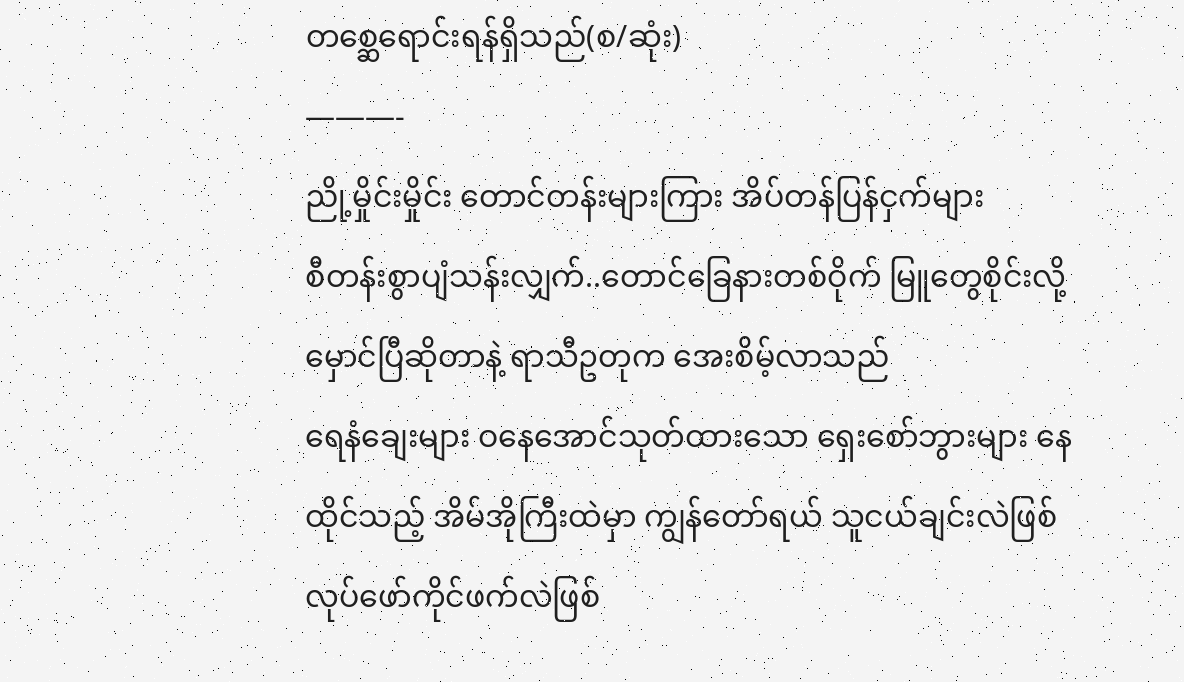တစ္ဆေရောင်းရန်ရှိသည်(စ/ဆုံး)
———-
ညို့မှိုင်းမှိုင်း တောင်တန်းများကြား အိပ်တန်ပြန်ငှက်များ
စီတန်းစွာပျံသန်းလျှက်..တောင်ခြေနားတစ်ဝိုက် မြူတွေစိုင်းလို့ မှောင်ပြီဆိုတာနဲ့ ရာသီဥတုက အေးစိမ့်လာသည်
ရေနံချေးများ ဝနေအောင်သုတ်ထားသော ရှေးစော်ဘွားများ နေထိုင်သည့် အိမ်အိုကြီးထဲမှာ ကျွန်တော်ရယ် သူငယ်ချင်းလဲဖြစ် လုပ်ဖော်ကိုင်ဖက်လဲဖြစ်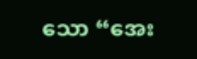သော “အေး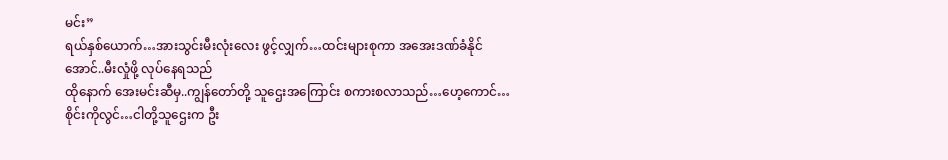မင်း”
ရယ်နှစ်ယောက်…အားသွင်းမီးလုံးလေး ဖွင့်လျှက်…ထင်းများစုကာ အအေးဒဏ်ခံနိုင်အောင်..မီးလှုံဖို့ လုပ်နေရသည်
ထိုနောက် အေးမင်းဆီမှ..ကျွန်တော်တို့ သူဌေးအကြောင်း စကားစလာသည်…ဟေ့ကောင်…စိုင်းကိုလွင်…ငါတို့သူဌေးက ဦး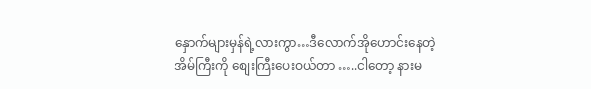နှောက်များမှန်ရဲ့လားကွာ…ဒီလောက်အိုဟောင်းနေတဲ့ အိမ်ကြီးကို စျေးကြီးပေးဝယ်တာ …..ငါတော့ နားမ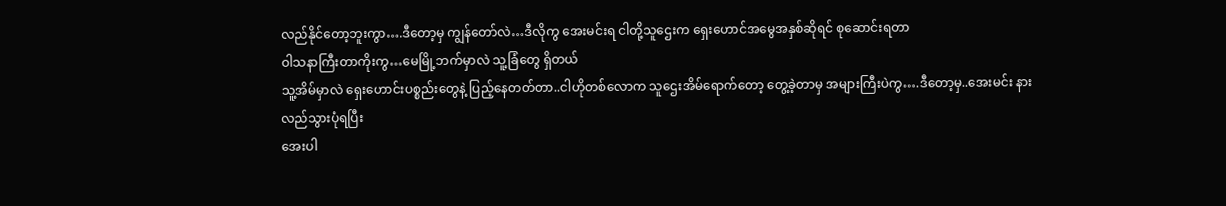လည်နိုင်တော့ဘူးကွာ….ဒီတော့မှ ကျွန်တော်လဲ…ဒီလိုကွ အေးမင်းရ ငါတို့သူဌေးက ရှေးဟောင်အမွေအနှစ်ဆိုရင် စုဆောင်းရတာ
ဝါသနာကြီးတာကိုးကွ…မေမြို့ဘက်မှာလဲ သူ့ခြံတွေ ရှိတယ်
သူ့အိမ်မှာလဲ ရှေးဟောင်းပစ္စည်းတွေနဲ့ ပြည့်နေတတ်တာ..ငါဟိုတစ်လောက သူဌေးအိမ်ရောက်တော့ တွေ့ခဲ့တာမှ အများကြီးပဲကွ….ဒီတော့မှ..အေးမင်း နားလည်သွားပုံရပြီး
အေးပါ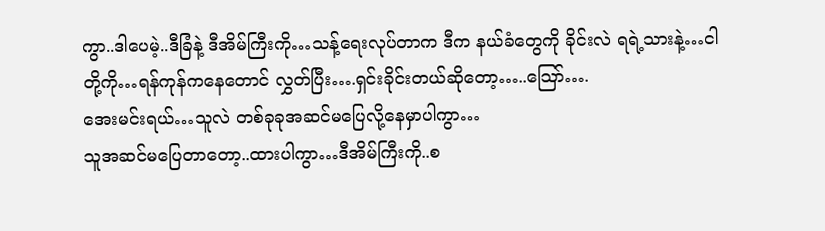ကွာ..ဒါပေမဲ့..ဒီခြံနဲ့ ဒီအိမ်ကြီးကို…သန့်ရေးလုပ်တာက ဒီက နယ်ခံတွေကို ခိုင်းလဲ ရရဲ့သားနဲ့…ငါတို့ကို…ရန်ကုန်ကနေတောင် လွှတ်ပြီး….ရှင်းခိုင်းတယ်ဆိုတော့…..သြော်….
အေးမင်းရယ်…သူလဲ တစ်ခုခုအဆင်မပြေလို့နေမှာပါကွာ…
သူအဆင်မပြေတာတော့..ထားပါကွာ…ဒီအိမ်ကြီးကို..စ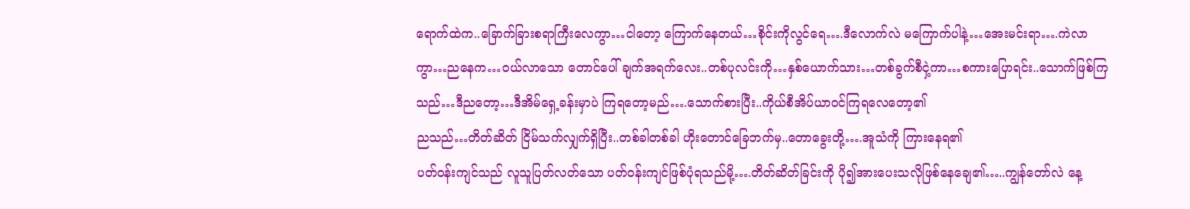ရောက်ထဲက..ခြောက်ခြားစရာကြီးလေကွာ…ငါတော့ ကြောက်နေတယ်…စိုင်းကိုလွင်ရေ….ဒီလောက်လဲ မကြောက်ပါနဲ့…အေးမင်းရာ….ကဲလာကွာ…ညနေက…ဝယ်လာသော တောင်ပေါ် ချက်အရက်လေး..တစ်ပုလင်းကို…နှစ်ယောက်သား…တစ်ခွက်စီငှဲ့ကာ…စကားပြောရင်း..သောက်ဖြစ်ကြသည်…ဒီညတော့…ဒီအိမ်ရှေ့ခန်းမှာပဲ ကြရတော့မည်….သောက်စားပြီး..ကိုယ်စီအိပ်ယာဝင်ကြရလေတော့၏
ညသည်…တိတ်ဆိတ် ငြိမ်သက်လျှက်ရှိပြီး..တစ်ခါတစ်ခါ ဟိုးတောင်ခြေဘက်မှ..တောခွေးတို့….အူသံကို ကြားနေရ၏
ပတ်ဝန်းကျင်သည် လူသူပြတ်လတ်သော ပတ်ဝန်းကျင်ဖြစ်ပုံရသည်မို့….တိတ်ဆိတ်ခြင်းကို ပို၍အားပေးသလိုဖြစ်နေချေ၏…..ကျွန်တော်လဲ နေ့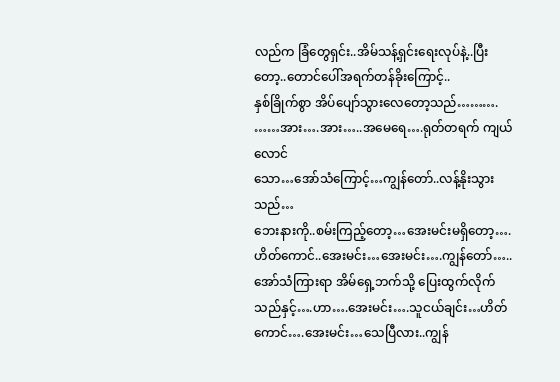လည်က ခြံတွေရှင်း..အိမ်သန့်ရှင်းရေးလုပ်နဲ့..ပြီးတော့..တောင်ပေါ်အရက်တန်ခိုးကြောင့်..
နှစ်ခြိုက်စွာ အိပ်ပျော်သွားလေတော့သည်……….
……အား….အား…..အမေရေ….ရုတ်တရက် ကျယ်လောင်
သော…အော်သံကြောင့်…ကျွန်တော်..လန့်နိုးသွားသည်…
ဘေးနားကို..စမ်းကြည့်တော့…အေးမင်းမရှိတော့….ဟိတ်ကောင်..အေးမင်း…အေးမင်း….ကျွန်တော်…..အော်သံကြားရာ အိမ်ရှေ့ဘက်သို့ ပြေးထွက်လိုက်သည်နှင့်….ဟာ….အေးမင်း….သူငယ်ချင်း…ဟိတ်ကောင်….အေးမင်း…သေပြီလား..ကျွန်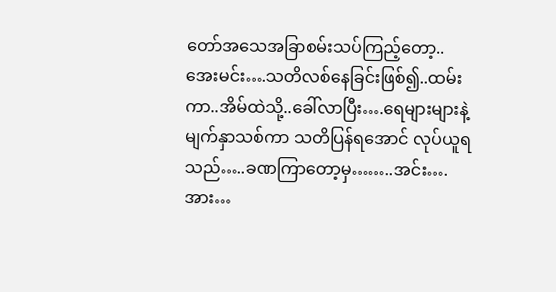တော်အသေအခြာစမ်းသပ်ကြည့်တော့..
အေးမင်း….သတိလစ်နေခြင်းဖြစ်၍..ထမ်းကာ..အိမ်ထဲသို့..ခေါ်လာပြီး….ရေများများနဲ့ မျက်နှာသစ်ကာ သတိပြန်ရအောင် လုပ်ယူရသည်…..ခဏကြာတော့မှ……..အင်း….
အား…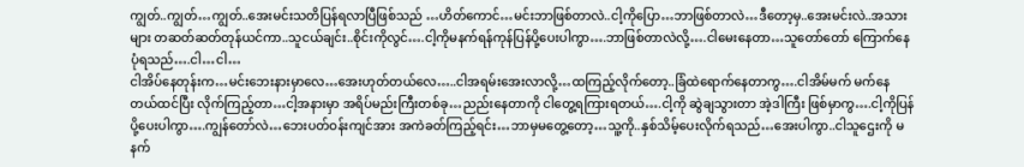ကျွတ်..ကျွတ်…ကျွတ်..အေးမင်းသတိပြန်ရလာပြီဖြစ်သည် …ဟိတ်ကောင်…မင်းဘာဖြစ်တာလဲ..ငါ့ကိုပြော…ဘာဖြစ်တာလဲ…ဒီတော့မှ..အေးမင်းလဲ..အသားများ တဆတ်ဆတ်တုန်ယင်ကာ..သူငယ်ချင်း..စိုင်းကိုလွင်….ငါ့ကိုမနက်ရန်ကုန်ပြန်ပို့ပေးပါကွာ….ဘာဖြစ်တာလဲလို့….ငါမေးနေတာ…သူတော်တော် ကြောက်နေပုံရသည်….ငါ…ငါ…
ငါအိပ်နေတုန်းက…မင်းဘေးနားမှာလေ…အေးဟုတ်တယ်လေ…..ငါအရမ်းအေးလာလို့…ထကြည့်လိုက်တော့..ခြံထဲရောက်နေတာကွ….ငါအိမ်မက် မက်နေတယ်ထင်ပြီး လိုက်ကြည့်တာ…ငါ့အနားမှာ အရိပ်မည်းကြီးတစ်ခု…ညည်းနေတာကို ငါတွေ့ရကြားရတယ်….ငါ့ကို ဆွဲချသွားတာ အဲ့ဒါကြီး ဖြစ်မှာကွ….ငါ့ကိုပြန်ပို့ပေးပါကွာ….ကျွန်တော်လဲ…ဘေးပတ်ဝန်းကျင်အား အကဲခတ်ကြည့်ရင်း…ဘာမှမတွေ့တော့…သူ့ကို..နှစ်သိမ့်ပေးလိုက်ရသည်…အေးပါကွာ..ငါသူဌေးကို မနက်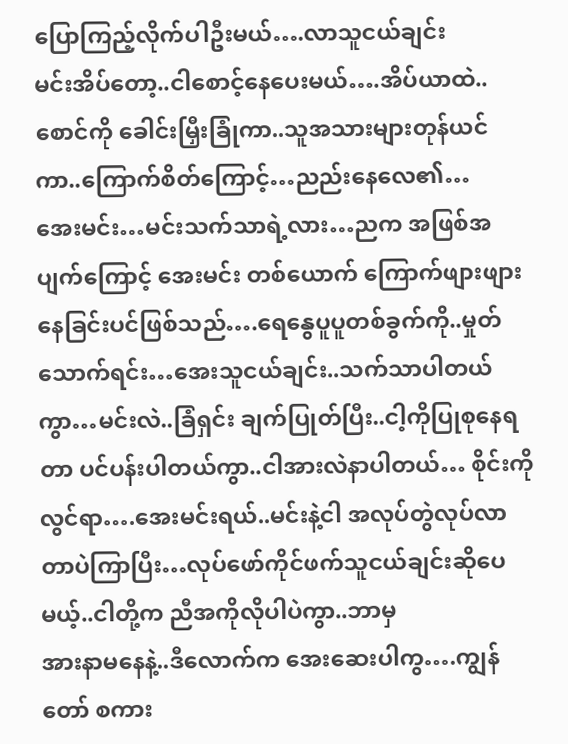ပြောကြည့်လိုက်ပါဦးမယ်….လာသူငယ်ချင်း
မင်းအိပ်တော့..ငါစောင့်နေပေးမယ်….အိပ်ယာထဲ..စောင်ကို ခေါင်းမြှီးခြုံကာ..သူအသားများတုန်ယင်ကာ..ကြောက်စိတ်ကြောင့်…ညည်းနေလေ၏…
အေးမင်း…မင်းသက်သာရဲ့လား…ညက အဖြစ်အပျက်ကြောင့် အေးမင်း တစ်ယောက် ကြောက်ဖျားဖျားနေခြင်းပင်ဖြစ်သည်….ရေနွေပူပူတစ်ခွက်ကို..မှုတ်သောက်ရင်း…အေးသူငယ်ချင်း..သက်သာပါတယ်ကွာ…မင်းလဲ..ခြံရှင်း ချက်ပြုတ်ပြီး..ငါ့ကိုပြုစုနေရတာ ပင်ပန်းပါတယ်ကွာ..ငါအားလဲနာပါတယ်… စိုင်းကိုလွင်ရာ….အေးမင်းရယ်..မင်းနဲ့ငါ အလုပ်တွဲလုပ်လာတာပဲကြာပြီး…လုပ်ဖော်ကိုင်ဖက်သူငယ်ချင်းဆိုပေမယ့်..ငါတို့က ညီအကိုလိုပါပဲကွာ..ဘာမှ
အားနာမနေနဲ့..ဒီလောက်က အေးဆေးပါကွ….ကျွန်တော် စကား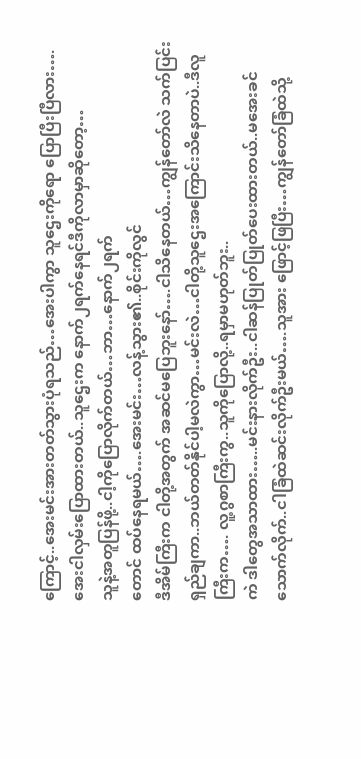ကြောင့်..အေးမင်းအားတတ်သွားပုံရသည်…အေးပါကွာ သူဌေးကိုရော ပြောပြီးပြီလား….အေးငါလှမ်းပြောထားတယ်..သူဌေးက နောက်၂ရက်နေရင်ဒီကိုလာမှာဆိုတော့…
သူနဲ့အတူပြန်ဖို့..ငါ့ကိုပြောလိုက်တယ်…ဘာ…နောက်၂ရက်
တောင် ထပ်နေရမယ်….အေးမင်း…လန့်သွား၏..စိုင်းကိုလွင်
ဒီအိမ်ကြီးက ငါတို့အတွက် အဆင်မပြေဘူးနော်….ငါသိနေတယ်…ကျွန်တော်လဲ သက်ပြင်းရှည်ချကာ..ဘယ်တတ်နိုင်ပါ့မလဲကွာ…မင်းလဲ…ငါတို့သူဌေးအကြောင်းသိနေတာပဲ..ဒီလူကြီးက…. လူ့ဂွစာကြီးကွ..သူကိုပြောလို့..ရမှာမဟုတ်ဘူး..
ကဲ ဒါတွေအသာထား…..မင်းနားလိုက်ဦး..ငါဆန်ပြုတ်ပြုတ်ပေးထားတယ်..မအေးခင်သောက်လိုက်..ငါခြံထဲဆင်းလိုက်ဦးမယ်….သူအား ဖြောင့်ဖြပြီး…ကျွန်တော်ခြံထဲသို့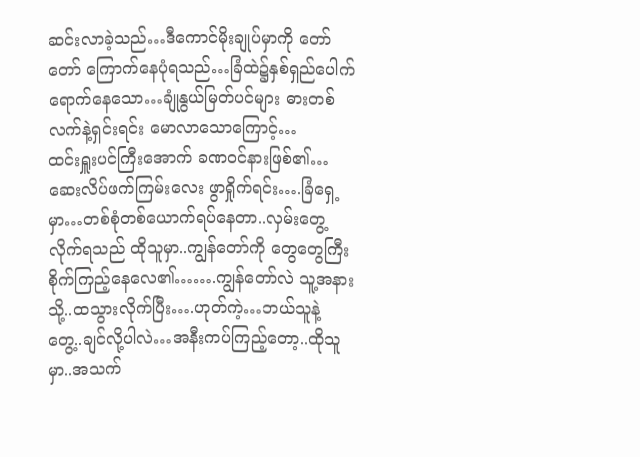ဆင်းလာခဲ့သည်…ဒီကောင်မိုးချုပ်မှာကို တော်တော် ကြောက်နေပုံရသည်…ခြံထဲ၌နှစ်ရှည်ပေါက်ရောက်နေသော…ချုံနွယ်မြတ်ပင်များ ဓားတစ်လက်နဲ့ရှင်းရင်း မောလာသောကြောင့်…
ထင်းရှူးပင်ကြီးအောက် ခဏဝင်နားဖြစ်၏…ဆေးလိပ်ဖက်ကြမ်းလေး ဖွာရှိုက်ရင်း….ခြံရှေ့မှာ…တစ်စုံတစ်ယောက်ရပ်နေတာ..လှမ်းတွေ့လိုက်ရသည် ထိုသူမှာ..ကျွန်တော်ကို တွေတွေကြီး စိုက်ကြည့်နေလေ၏…….ကျွန်တော်လဲ သူ့အနားသို့..ထသွားလိုက်ပြီး….ဟုတ်ကဲ့…ဘယ်သူနဲ့တွေ့..ချင်လို့ပါလဲ…အနီးကပ်ကြည့်တော့..ထိုသူမှာ..အသက်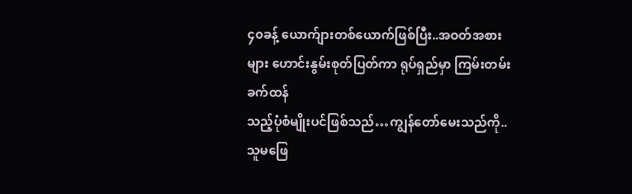၄၀ခန့် ယောက်ျားတစ်ယောက်ဖြစ်ပြီး..အဝတ်အစားများ ဟောင်းနွမ်းစုတ်ပြတ်ကာ ရုပ်ရှည်မှာ ကြမ်းတမ်းခက်ထန်
သည့်ပုံစံမျိုးပင်ဖြစ်သည်…ကျွန်တော်မေးသည်ကို..သူမဖြေ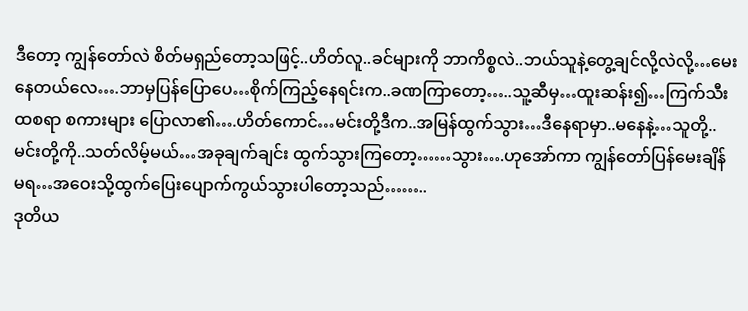ဒီတော့ ကျွန်တော်လဲ စိတ်မရှည်တော့သဖြင့်..ဟိတ်လူ..ခင်များကို ဘာကိစ္စလဲ..ဘယ်သူနဲ့တွေ့ချင်လို့လဲလို့…မေးနေတယ်လေ….ဘာမှပြန်ပြောပေ…စိုက်ကြည့်နေရင်းက..ခဏကြာတော့…..သူ့ဆီမှ…ထူးဆန်း၍…ကြက်သီးထစရာ စကားများ ပြောလာ၏….ဟိတ်ကောင်…မင်းတို့ဒီက..အမြန်ထွက်သွား…ဒီနေရာမှာ..မနေနဲ့…သူတို့..မင်းတို့ကို..သတ်လိမ့်မယ်…အခုချက်ချင်း ထွက်သွားကြတော့……သွား….ဟုအော်ကာ ကျွန်တော်ပြန်မေးချိန်မရ…အဝေးသို့ထွက်ပြေးပျောက်ကွယ်သွားပါတော့သည်……..
ဒုတိယ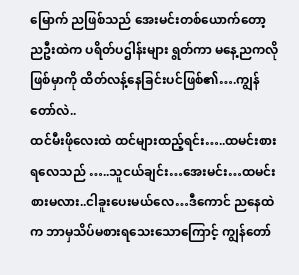မြောက် ညဖြစ်သည် အေးမင်းတစ်ယောက်တော့ ညဦးထဲက ပရိတ်ပဌါန်းများ ရွတ်ကာ မနေ့ညကလို ဖြစ်မှာကို ထိတ်လန့်နေခြင်းပင်ဖြစ်၏….ကျွန်တော်လဲ..
ထင်မီးဖိုလေးထဲ ထင်များထည့်ရင်း…..ထမင်းစားရလေသည် …..သူငယ်ချင်း…အေးမင်း…ထမင်းစားမလား..ငါခူးပေးမယ်လေ…ဒီကောင် ညနေထဲက ဘာမှသိပ်မစားရသေးသောကြောင့် ကျွန်တော်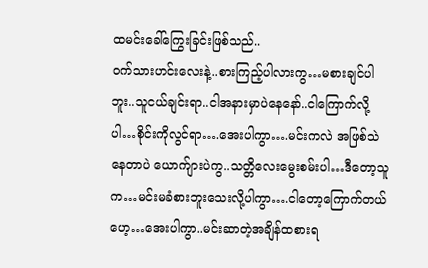ထမင်းခေါ်ကြွေးခြင်းဖြစ်သည်..
ဝက်သားဟင်းလေးနဲ့..စားကြည့်ပါလားကွ…မစားချင်ပါဘူး..သူငယ်ချင်းရာ..ငါအနားမှာပဲနေနော်..ငါကြောက်လို့ပါ…စိုင်းကိုလွင်ရာ….အေးပါကွာ….မင်းကလဲ အဖြစ်သဲနေတာပဲ ယောက်ျားပဲကွ..သတ္တိလေးမွေးစမ်းပါ…ဒီတော့သူက…မင်းမခံစားဘူးသေးလို့ပါကွာ….ငါတော့ကြောက်တယ်ဟေ့…အေးပါကွာ..မင်းဆာတဲ့အချိန်ထစားရ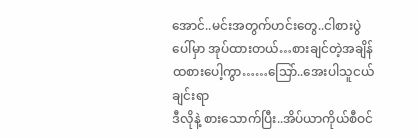အောင်..မင်းအတွက်ဟင်းတွေ..ငါစားပွဲပေါ်မှာ အုပ်ထားတယ်…စားချင်တဲ့အချိန်ထစားပေါ့ကွာ……သြော်..အေးပါသူငယ်ချင်းရာ
ဒီလိုနဲ့ စားသောက်ပြီး..အိပ်ယာကိုယ်စီဝင်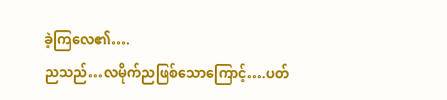ခဲ့ကြလေ၏….
ညသည်…လမိုက်ညဖြစ်သောကြောင့်….ပတ်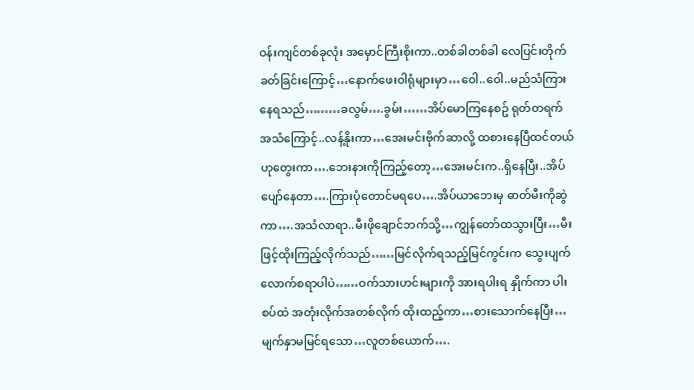ဝန်းကျင်တစ်ခုလုံး အမှောင်ကြီးစိုးကာ..တစ်ခါတစ်ခါ လေပြင်းတိုက်ခတ်ခြင်းကြောင့်…နောက်ဖေးဝါရုံများမှာ…ဝေါ..ဝေါ..မည်သံကြားနေရသည်………ခလွမ်….ခွမ်း……အိပ်မောကြနေစဥ် ရုတ်တရက် အသံကြောင့်..လန့်နိုးကာ…အေးမင်းဗိုက်ဆာလို့ ထစားနေပြီထင်တယ်ဟုတွေးကာ….ဘေးနားကိုကြည့်တော့…အေးမင်းက..ရှိနေပြီး..အိပ်ပျော်နေတာ….ကြားပုံတောင်မရပေ….အိပ်ယာဘေးမှ ဓာတ်မီးကိုဆွဲကာ….အသံလာရာ..မီးဖိုချောင်ဘက်သို့…ကျွန်တော်ထသွားပြီး…မီးဖြင့်ထိုးကြည့်လိုက်သည်……မြင်လိုက်ရသည့်မြင်ကွင်းက သွေးပျက်လောက်စရာပါပဲ……ဝက်သားဟင်းများကို အားရပါးရ နှိုက်ကာ ပါးစပ်ထဲ အတုံးလိုက်အတစ်လိုက် ထိုးထည့်ကာ…စားသောက်နေပြီး…မျက်နှာမမြင်ရသော…လူတစ်ယောက်….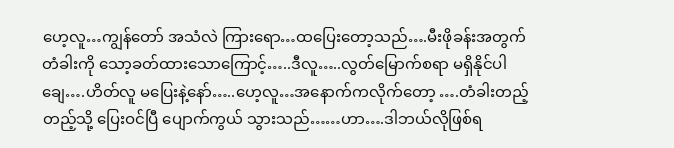ဟေ့လူ…ကျွန်တော် အသံလဲ ကြားရော…ထပြေးတော့သည်….မီးဖိုခန်းအတွက် တံခါးကို သော့ခတ်ထားသောကြောင့်…..ဒီလူ…..လွတ်မြောက်စရာ မရှိနိုင်ပါချေ….ဟိတ်လူ မပြေးနဲ့နော်…..ဟေ့လူ…အနောက်ကလိုက်တော့ ….တံခါးတည့်တည့်သို့ ပြေးဝင်ပြီ ပျောက်ကွယ် သွားသည်……ဟာ….ဒါဘယ်လိုဖြစ်ရ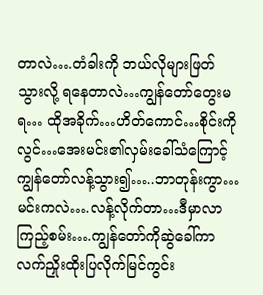တာလဲ….တံခါးကို ဘယ်လိုများဖြတ်သွားလို့ ရနေတာလဲ…ကျွန်တော်တွေးမရ… ထိုအခိုက်…ဟိတ်ကောင်…စိုင်းကိုလွင်…အေးမင်း၏လှမ်းခေါ်သံကြောင့် ကျွန်တော်လန့်သွား၍…..ဘာတုန်းကွာ…မင်းကလဲ….လန့်လိုက်တာ…ဒီမှာလာကြည့်စမ်း….ကျွန်တော်ကိုဆွဲခေါ်ကာ လက်ညှိုးထိုးပြလိုက်မြင်ကွင်း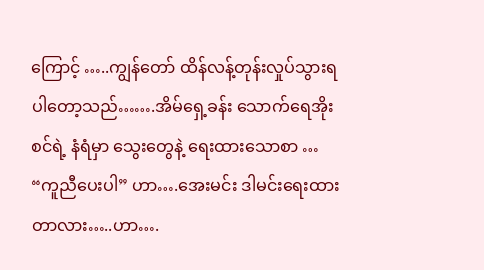ကြောင့် …..ကျွန်တော် ထိန်လန့်တုန်းလှုပ်သွားရပါတော့သည်…….အိမ်ရှေ့ခန်း သောက်ရေအိုးစင်ရဲ့ နံရံမှာ သွေးတွေနဲ့ ရေးထားသောစာ …
“ကူညီပေးပါ” ဟာ….အေးမင်း ဒါမင်းရေးထားတာလား…..ဟာ….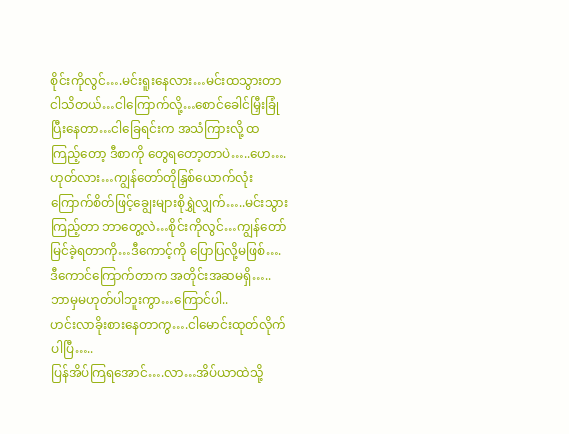စိုင်းကိုလွင်….မင်းရူးနေလား…မင်းထသွားတာ ငါသိတယ်…ငါကြောက်လို့…စောင်ခေါင်မြှီးခြုံပြီးနေတာ…ငါခြေရင်းက အသံကြားလို့ ထကြည့်တော့ ဒီစာကို တွေရတော့တာပဲ…..ဟေ….ဟုတ်လား…ကျွန်တော်တိုနြှစ်ယောက်လုံး ကြောက်စိတ်ဖြင့်ချွေးများစိုရွှဲလျှက်…..မင်းသွားကြည့်တာ ဘာတွေ့လဲ…စိုင်းကိုလွင်…ကျွန်တော်မြင်ခဲ့ရတာကို…ဒီကောင့်ကို ပြောပြလို့မဖြစ်….ဒီကောင်ကြောက်တာက အတိုင်းအဆမရှိ…..ဘာမှမဟုတ်ပါဘူးကွာ…ကြောင်ပါ..
ဟင်းလာခိုးစားနေတာကွ….ငါမောင်းထုတ်လိုက်ပါပြီ…..
ပြန်အိပ်ကြရအောင်….လာ…အိပ်ယာထဲသို့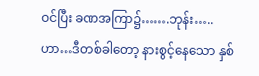ဝင်ပြီး ခဏအကြာ၌…….ဘုန်း…..ဟာ…ဒီတစ်ခါတော့ နားစွင့်နေသော နှစ်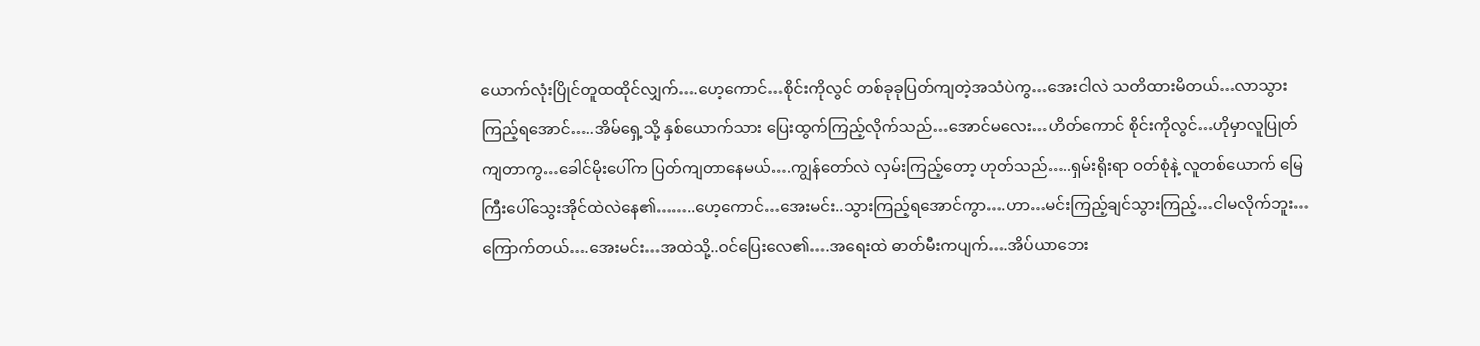ယောက်လုံးပြိုင်တူထထိုင်လျှက်….ဟေ့ကောင်…စိုင်းကိုလွင် တစ်ခုခုပြတ်ကျတဲ့အသံပဲကွ…အေးငါလဲ သတိထားမိတယ်…လာသွားကြည့်ရအောင်…..အိမ်ရှေ့သို့ နှစ်ယောက်သား ပြေးထွက်ကြည့်လိုက်သည်…အောင်မလေး…ဟိတ်ကောင် စိုင်းကိုလွင်…ဟိုမှာလူပြုတ်ကျတာကွ…ခေါင်မိုးပေါ်က ပြတ်ကျတာနေမယ်….ကျွန်တော်လဲ လှမ်းကြည့်တော့ ဟုတ်သည်…..ရှမ်းရိုးရာ ဝတ်စုံနဲ့ လူတစ်ယောက် မြေကြီးပေါ်သွေးအိုင်ထဲလဲနေ၏……..ဟေ့ကောင်…အေးမင်း..သွားကြည့်ရအောင်ကွာ….ဟာ…မင်းကြည့်ချင်သွားကြည့်…ငါမလိုက်ဘူး…ကြောက်တယ်….အေးမင်း…အထဲသို့..ဝင်ပြေးလေ၏….အရေးထဲ ဓာတ်မီးကပျက်….အိပ်ယာဘေး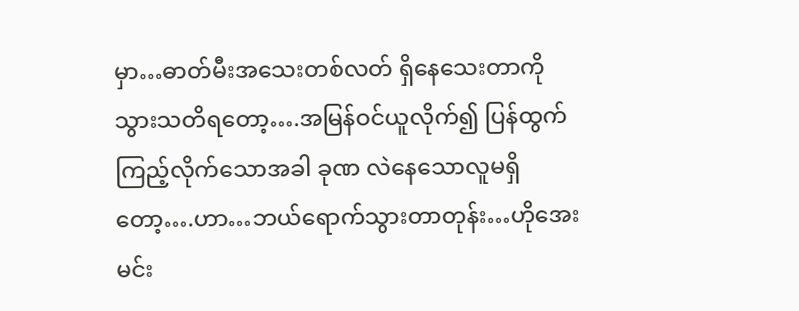မှာ…ဓာတ်မီးအသေးတစ်လတ် ရှိနေသေးတာကို သွားသတိရတော့….အမြန်ဝင်ယူလိုက်၍ ပြန်ထွက်ကြည့်လိုက်သောအခါ ခုဏ လဲနေသောလူမရှိတော့….ဟာ…ဘယ်ရောက်သွားတာတုန်း…ဟိုအေးမင်း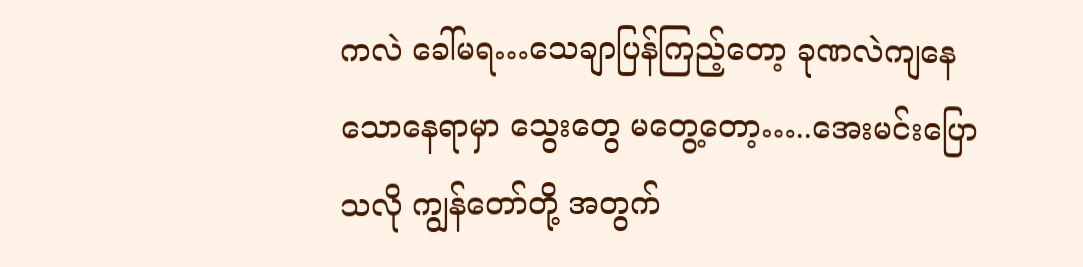ကလဲ ခေါ်မရ…သေချာပြန်ကြည့်တော့ ခုဏလဲကျနေသောနေရာမှာ သွေးတွေ မတွေ့တော့…..အေးမင်းပြောသလို ကျွန်တော်တို့ အတွက်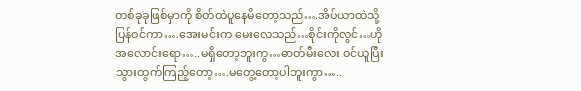တစ်ခုခုဖြစ်မှာကို စိတ်ထဲပူနေမိတော့သည်….အိပ်ယာထဲသို့ပြန်ဝင်ကာ….အေးမင်းက မေးလေသည်…စိုင်းကိုလွင်…ဟိုအလောင်းရော…..မရှိတော့ဘူးကွ…ဓာတ်မီးလေး ဝင်ယူပြီး သွားထွက်ကြည့်တော့….မတွေ့တော့ပါဘူးကွာ…..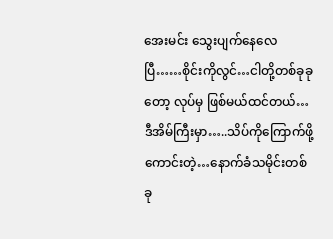အေးမင်း သွေးပျက်နေလေပြီ……စိုင်းကိုလွင်…ငါတို့တစ်ခုခုတော့ လုပ်မှ ဖြစ်မယ်ထင်တယ်…ဒီအိမ်ကြီးမှာ…..သိပ်ကိုကြောက်ဖို့ကောင်းတဲ့…နောက်ခံသမိုင်းတစ်ခု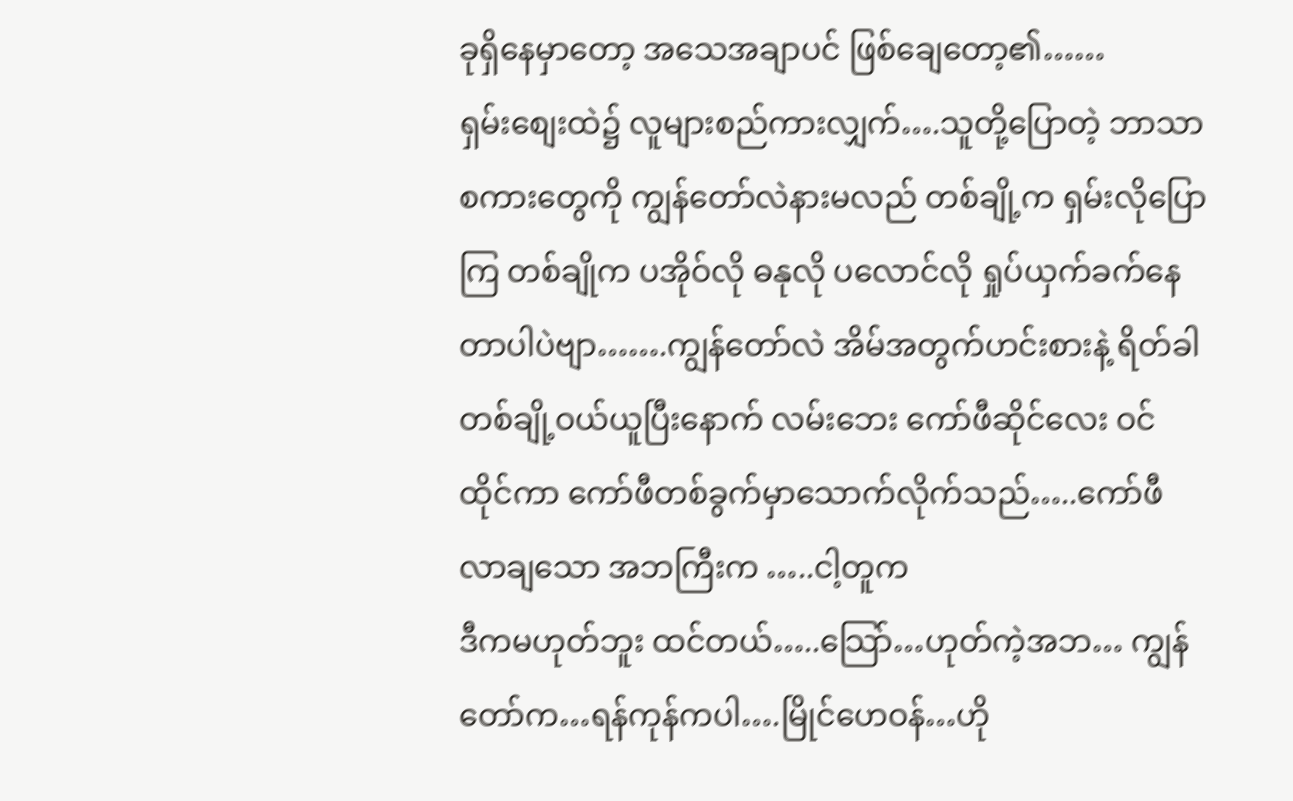ခုရှိနေမှာတော့ အသေအချာပင် ဖြစ်ချေတော့၏……
ရှမ်းစျေးထဲ၌ လူများစည်ကားလျှက်….သူတို့ပြောတဲ့ ဘာသာစကားတွေကို ကျွန်တော်လဲနားမလည် တစ်ချို့က ရှမ်းလိုပြောကြ တစ်ချိုက ပအိုဝ်လို ဓနုလို ပလောင်လို ရှုပ်ယှက်ခက်နေတာပါပဲဗျာ…….ကျွန်တော်လဲ အိမ်အတွက်ဟင်းစားနဲ့ ရိတ်ခါတစ်ချို့ဝယ်ယူပြီးနောက် လမ်းဘေး ကော်ဖီဆိုင်လေး ဝင်ထိုင်ကာ ကော်ဖီတစ်ခွက်မှာသောက်လိုက်သည်…..ကော်ဖီလာချသော အဘကြီးက …..ငါ့တူက
ဒီကမဟုတ်ဘူး ထင်တယ်…..သြော်…ဟုတ်ကဲ့အဘ… ကျွန်တော်က…ရန်ကုန်ကပါ….မြိုင်ဟေဝန်…ဟို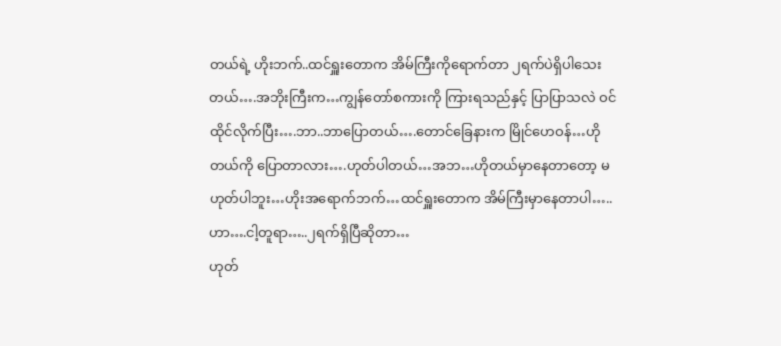တယ်ရဲ့ ဟိုးဘက်..ထင်ရှူးတောက အိမ်ကြီးကိုရောက်တာ ၂ရက်ပဲရှိပါသေးတယ်….အဘိုးကြီးက…ကျွန်တော်စကားကို ကြားရသည်နှင့် ပြာပြာသလဲ ဝင်ထိုင်လိုက်ပြီး….ဘာ..ဘာပြောတယ်….တောင်ခြေနားက မြိုင်ဟေဝန်…ဟိုတယ်ကို ပြောတာလား….ဟုတ်ပါတယ်…အဘ…ဟိုတယ်မှာနေတာတော့ မဟုတ်ပါဘူး…ဟိုးအရောက်ဘက်…ထင်ရှူးတောက အိမ်ကြီးမှာနေတာပါ…..ဟာ….ငါ့တူရာ…..၂ရက်ရှိပြီဆိုတာ…
ဟုတ်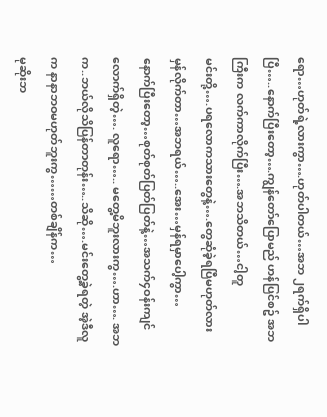ရော…ဟုတ်ရဲ့လားကွာ….ဟုတ်ပါတယ်…အဘ ၂ရက်ရှိပါပြီ…..နောက်ပြီးတော့….ကျွန်တော်ပြောမည် ဟန်ပြင်စဥ် အဘကြီးက လက်ကာလိုက်ပြီး….အဘသိတယ်…ငါ့တူ
မင်းတို့….ပရလောကသားတွေနဲ့….တွေဆုံခဲ့ရပြီမဟုတ်လား
မှန်လိုက်တာ…အဘရယ်…..အေး…မှန်ရမှာပေါ့ကွာ…
နောက်ပြီးတော့…စုတ်စုတ်ပြတ်ပြတ်နဲ့…အသက်၄ဝန်းကျင်လောက်ရှိတဲ့…. လူရော….. မတွေ့မိဘူးလားကွ….ဟာ…. အဘက..ဘယ်လိုသိပြန်တာတုန်း…..သိဆို….မင်းတွေ့ခဲ့ရတဲ့ အဲ့ဒီလူက နာနာဘဝမဟုတ်ဘူးကွ……တစ်ချိန်က…
မုဆိုးဘ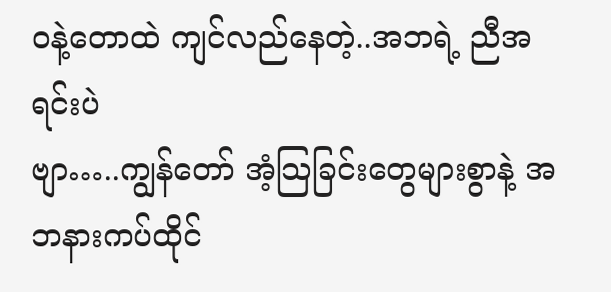ဝနဲ့တောထဲ ကျင်လည်နေတဲ့..အဘရဲ့ ညီအရင်းပဲ
ဗျာ…..ကျွန်တော် အံ့သြခြင်းတွေများစွာနဲ့ အဘနားကပ်ထိုင်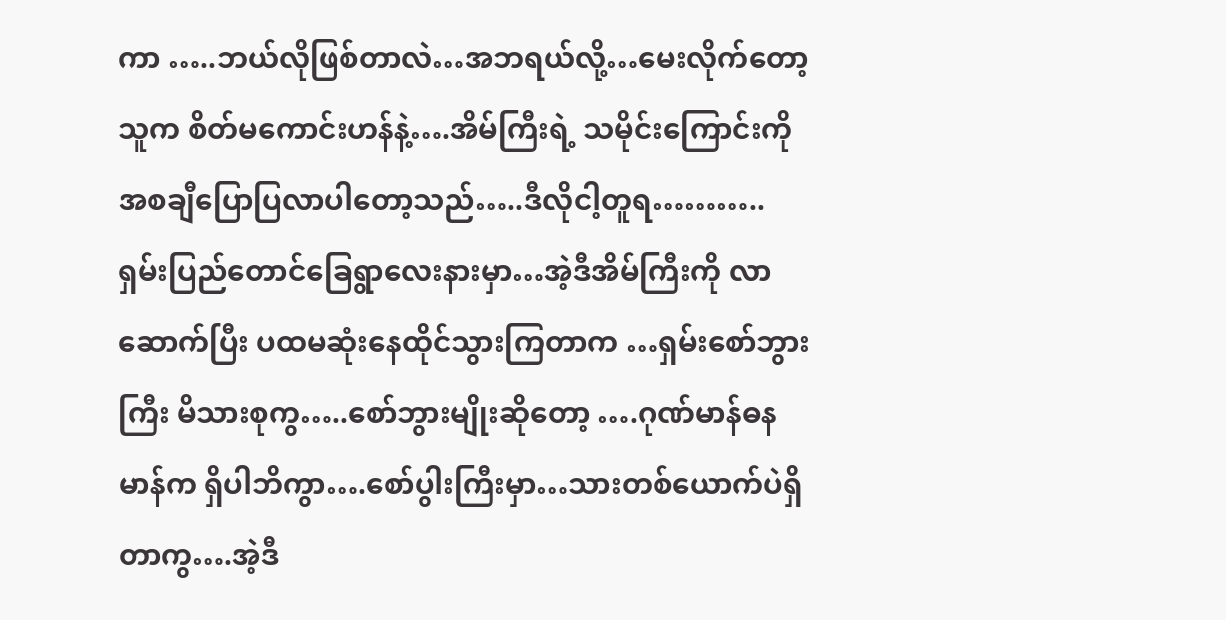ကာ …..ဘယ်လိုဖြစ်တာလဲ…အဘရယ်လို့…မေးလိုက်တော့
သူက စိတ်မကောင်းဟန်နဲ့….အိမ်ကြီးရဲ့ သမိုင်းကြောင်းကို
အစချီပြောပြလာပါတော့သည်…..ဒီလိုငါ့တူရ………..
ရှမ်းပြည်တောင်ခြေရွာလေးနားမှာ…အဲ့ဒီအိမ်ကြီးကို လာဆောက်ပြီး ပထမဆုံးနေထိုင်သွားကြတာက …ရှမ်းစော်ဘွားကြီး မိသားစုကွ…..စော်ဘွားမျိုးဆိုတော့ ….ဂုဏ်မာန်ဓနမာန်က ရှိပါဘိကွာ….စော်ပွါးကြီးမှာ…သားတစ်ယောက်ပဲရှိတာကွ….အဲ့ဒီ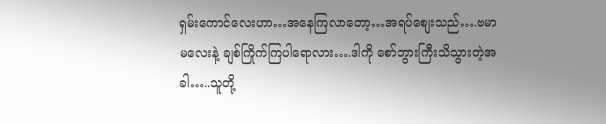ရှမ်းကောင်လေးဟာ…အနေကြလာတော့…အရပ်စျေးသည်….ဗမာ မလေးနဲ့ ချစ်ကြိုက်ကြပါရောလား….ဒါကို စော်ဘွားကြီးသိသွားတဲ့အခါ…..သူတို့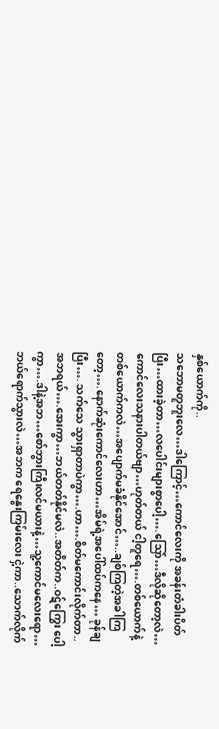နှစ်ယောက်ကို..
သဘောမတူဘူးလေ…ဒါကြောင့်…ကောင်လေးကို အခန်းတံခါးပိတ်ပြီး…ထားခဲ့တာ…လပေါင်းများစွာပေါ့….သြော်…ဒီလိုဆိုတော့လဲ… ကောင်လေးသနားပါတယ်ဗျာ…ဟုတ်တယ် ငါ့တူရေ….တစ်ယောက်နဲ့တစ်ယောက်ကလဲ…အပျောက်မခံနိုင်အောင်…..ချစ်ကြတဲ့အခါကြတော့….နောက်ဆုံးကောင်လေးဟာ…အိမ်ရဲ့အပေါ်ထပ်ကနေ… ခုန်ချပြီး…. သက်သေ သွားရှာတာပဲကွာ….ဟာ….စိတ်မကောင်းလိုက်တာ..အဘရယ်….အေးကွာ…ဘယ်တတ်နိုင်မလဲ..အတိတ်က..ဝဋ်ကြွေး ပေါ့ကွာ….ဒါနဲ့အဘ…စော်ဘွားကြီးလင်မယားနဲ့…သူ့ကောင်မလေးရော…ဘယ်ရောက်သွားလဲ…အဘက ရေနွေးကြမ်းလေး ငှဲ့ကာ..သောက်လိုက်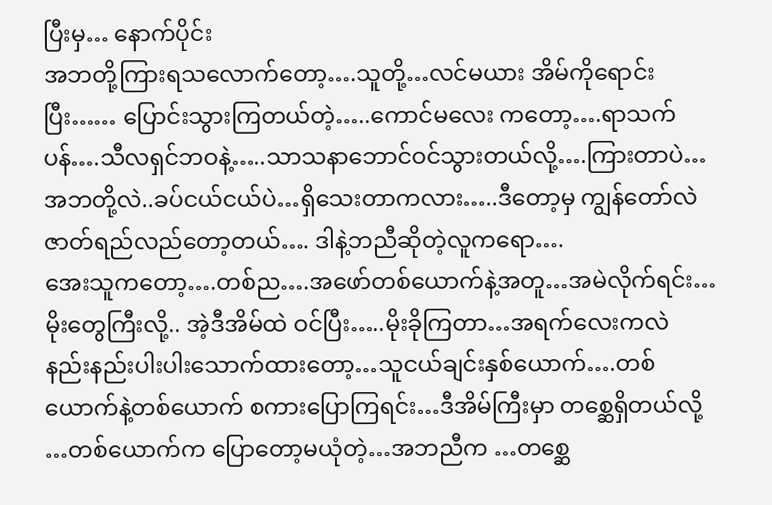ပြီးမှ… နောက်ပိုင်း
အဘတို့ကြားရသလောက်တော့….သူတို့…လင်မယား အိမ်ကိုရောင်းပြီး…… ပြောင်းသွားကြတယ်တဲ့…..ကောင်မလေး ကတော့….ရာသက်ပန်….သီလရှင်ဘဝနဲ့…..သာသနာဘောင်ဝင်သွားတယ်လို့….ကြားတာပဲ…အဘတို့လဲ..ခပ်ငယ်ငယ်ပဲ…ရှိသေးတာကလား…..ဒီတော့မှ ကျွန်တော်လဲ ဇာတ်ရည်လည်တော့တယ်…. ဒါနဲ့ဘညီဆိုတဲ့လူကရော….
အေးသူကတော့….တစ်ည….အဖော်တစ်ယောက်နဲ့အတူ…အမဲလိုက်ရင်း…မိုးတွေကြီးလို့.. အဲ့ဒီအိမ်ထဲ ဝင်ပြီး…..မိုးခိုကြတာ…အရက်လေးကလဲ နည်းနည်းပါးပါးသောက်ထားတော့…သူငယ်ချင်းနှစ်ယောက်….တစ်ယောက်နဲ့တစ်ယောက် စကားပြောကြရင်း…ဒီအိမ်ကြီးမှာ တစ္ဆေရှိတယ်လို့ …တစ်ယောက်က ပြောတော့မယုံတဲ့…အဘညီက …တစ္ဆေ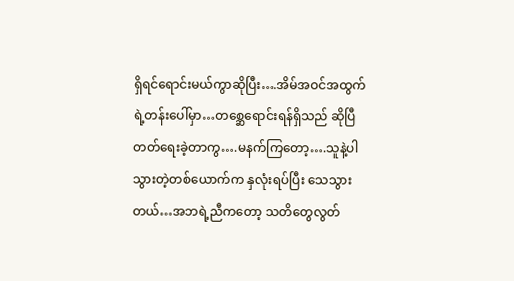ရှိရင်ရောင်းမယ်ကွာဆိုပြီး….အိမ်အဝင်အထွက်ရဲ့တန်းပေါ်မှာ…တစ္ဆေရောင်းရန်ရှိသည် ဆိုပြီ တတ်ရေးခဲ့တာကွ….မနက်ကြတော့….သူနဲ့ပါသွားတဲ့တစ်ယောက်က နှလုံးရပ်ပြီး သေသွားတယ်…အဘရဲ့ညီကတော့ သတိတွေလွတ်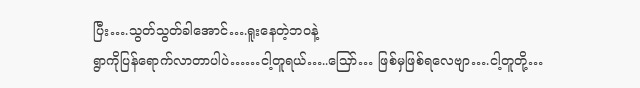ပြီး….သွတ်သွတ်ခါအောင်….ရူးနေတဲ့ဘဝနဲ့
ရွာကိုပြန်ရောက်လာတာပါပဲ……ငါ့တူရယ်…..သြော်… ဖြစ်မှဖြစ်ရလေဗျာ….ငါ့တူတို့…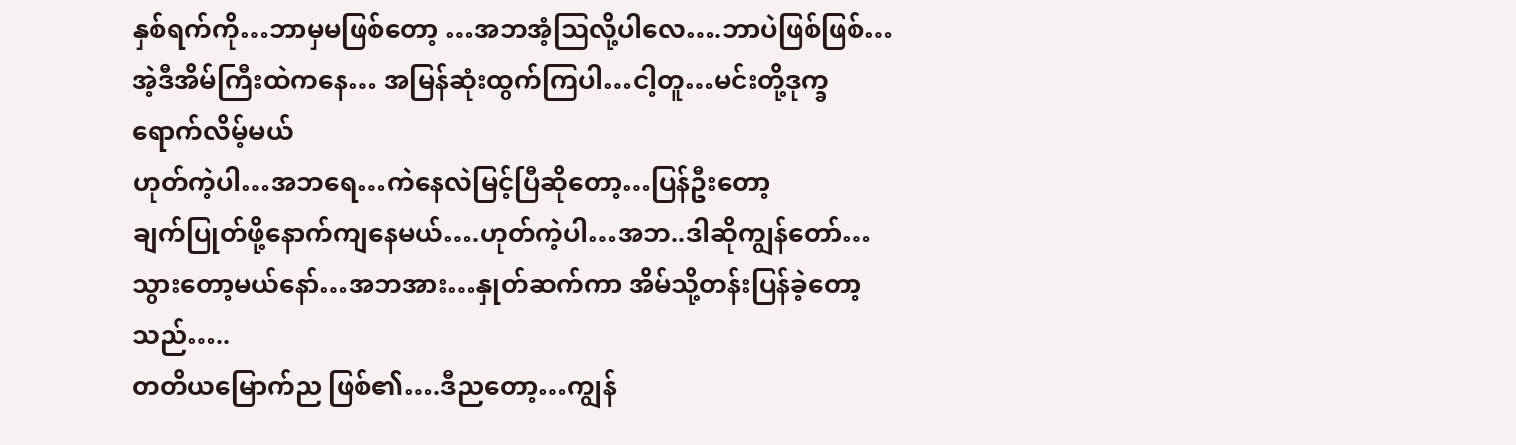နှစ်ရက်ကို…ဘာမှမဖြစ်တော့ …အဘအံ့သြလို့ပါလေ….ဘာပဲဖြစ်ဖြစ်…အဲ့ဒီအိမ်ကြီးထဲကနေ… အမြန်ဆုံးထွက်ကြပါ…ငါ့တူ…မင်းတို့ဒုက္ခရောက်လိမ့်မယ်
ဟုတ်ကဲ့ပါ…အဘရေ…ကဲနေလဲမြင့်ပြီဆိုတော့…ပြန်ဦးတော့
ချက်ပြုတ်ဖို့နောက်ကျနေမယ်….ဟုတ်ကဲ့ပါ…အဘ..ဒါဆိုကျွန်တော်…သွားတော့မယ်နော်…အဘအား…နှုတ်ဆက်ကာ အိမ်သို့တန်းပြန်ခဲ့တော့သည်…..
တတိယမြောက်ည ဖြစ်၏….ဒီညတော့…ကျွန်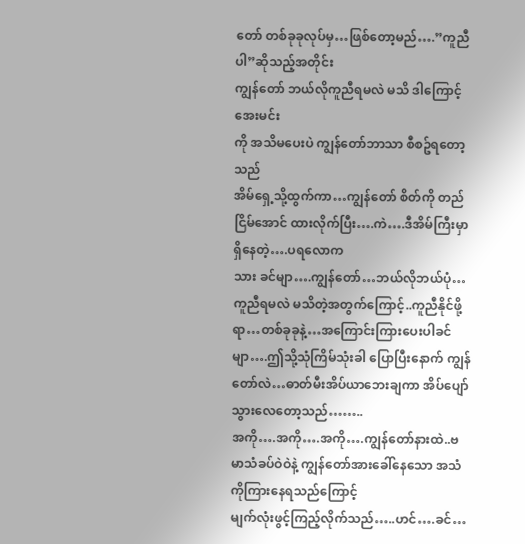တော် တစ်ခုခုလုပ်မှ…ဖြစ်တော့မည်….”ကူညီပါ”ဆိုသည့်အတိုင်း
ကျွန်တော် ဘယ်လိုကူညီရမလဲ မသိ ဒါကြောင့် အေးမင်း
ကို အသိမပေးပဲ ကျွန်တော်ဘာသာ စီစဥ်ရတော့သည်
အိမ်ရှေ့သို့ထွက်ကာ…ကျွန်တော် စိတ်ကို တည်ငြိမ်အောင် ထားလိုက်ပြီး….ကဲ….ဒီအိမ်ကြီးမှာရှိနေတဲ့….ပရလောက
သား ခင်မျာ….ကျွန်တော်…ဘယ်လိုဘယ်ပုံ…ကူညီရမလဲ မသိတဲ့အတွက်ကြောင့်..ကူညီနိုင်ဖို့ရာ…တစ်ခုခုနဲ့…အကြောင်းကြားပေးပါခင်မျာ….ဤသို့သုံကြိမ်သုံးခါ ပြောပြီးနောက် ကျွန်တော်လဲ…ဓာတ်မီးအိပ်ယာဘေးချကာ အိပ်ပျော်သွားလေတော့သည်……..
အကို….အကို….အကို….ကျွန်တော်နားထဲ..ဗမာသံခပ်ဝဲဝဲနဲ့ ကျွန်တော်အားခေါ်နေသော အသံကိုကြားနေရသည်ကြောင့်
မျက်လုံးဖွင့်ကြည့်လိုက်သည်…..ဟင်….ခင်…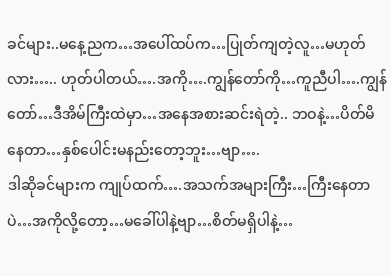ခင်များ..မနေ့ညက…အပေါ်ထပ်က…ပြုတ်ကျတဲ့လူ…မဟုတ်လား….. ဟုတ်ပါတယ်….အကို….ကျွန်တော်ကို…ကူညီပါ….ကျွန်တော်…ဒီအိမ်ကြီးထဲမှာ…အနေအစားဆင်းရဲတဲ့.. ဘဝနဲ့…ပိတ်မိနေတာ…နှစ်ပေါင်းမနည်းတော့ဘူး…ဗျာ….
ဒါဆိုခင်များက ကျုပ်ထက်….အသက်အများကြီး…ကြီးနေတာပဲ…အကိုလို့တော့…မခေါ်ပါနဲ့ဗျာ…စိတ်မရှိပါနဲ့…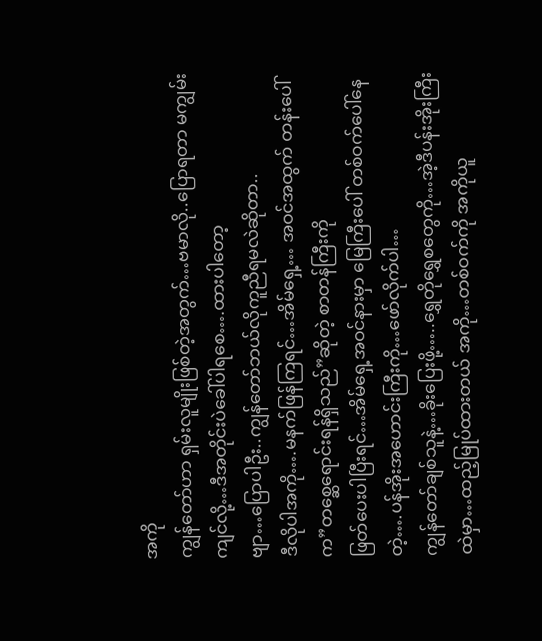အကို
ကျွန်တော်ဟာ ရှမ်းလူမျိုးဖြစ်တဲ့အတွက်…ဗမာလို..ပြောရတာ မကျွမ်းကျင်လို့…ဒီအတိုင်းပဲခေါ်ပါရစေ….ထားပါတော့
ဗျာ…ပြောပါဦး..ကျွန်တော်ဘယ်လိုကူညီရမလဲဆိုတာ..
ဒီလိုပါအကို….မနက်ဖြန်ကြရင်…အိမ်ရှေ့… အဝင်အထွက် တန်းပေါ်က”တစ္ဆေရောင်းရန်ရှိသည်”ဆိုတဲ့ စာတန်ကြီးကို
ဖြတ်ပေးပါပြီးရင်…အိမ်ရှေ့အဝင်နားမှာ မြေကြီးပေါ် တစ်ဝက်ပေါ်နေတဲ့….ပန်အိုးအဟောင်းကြီးကို…ဖော်လိုက်ပါ…
ကျွန်တော်ချစ်သူနဲ့…ခိုးပြေးဖို့…..ရွှေတိုရွှေစတွေကို…အဲ့ဒီပန်းအိုးကြီးထဲမှာ…ထည့်မြုပ်ထားတယ် အကို…တစ်ဝက်ကို အကိုယူ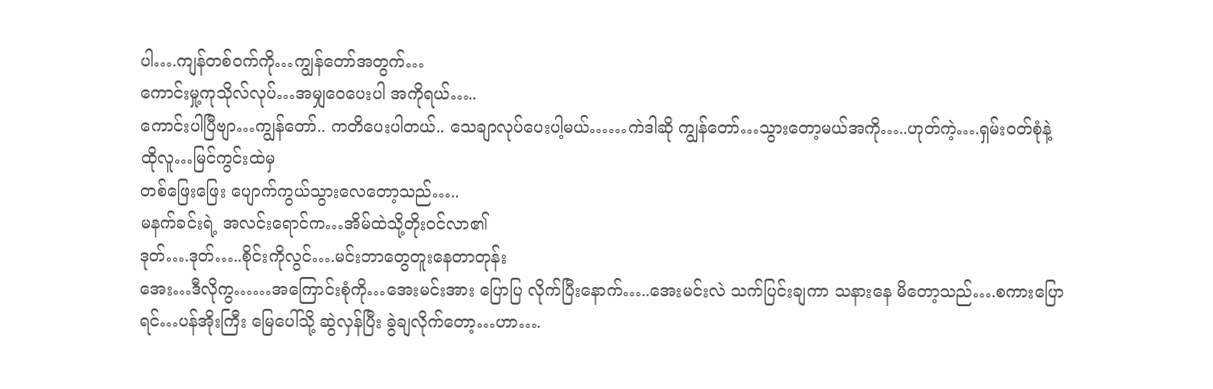ပါ….ကျန်တစ်ဝက်ကို…ကျွန်တော်အတွက်…
ကောင်းမှု့ကုသိုလ်လုပ်…အမျှဝေပေးပါ အကိုရယ်…..
ကောင်းပါပြီဗျာ…ကျွန်တော်.. ကတိပေးပါတယ်.. သေချာလုပ်ပေးပါ့မယ်……ကဲဒါဆို ကျွန်တော်…သွားတော့မယ်အကို…..ဟုတ်ကဲ့….ရှမ်းဝတ်စုံနဲ့ထိုလူ…မြင်ကွင်းထဲမှ
တစ်ဖြေးဖြေး ပျောက်ကွယ်သွားလေတော့သည်…..
မနက်ခင်းရဲ့ အလင်းရောင်က…အိမ်ထဲသို့တိုးဝင်လာ၏
ဒုတ်….ဒုတ်…..စိုင်းကိုလွင်….မင်းဘာတွေတူးနေတာတုန်း
အေး…ဒီလိုကွ……အကြောင်းစုံကို…အေးမင်းအား ပြောပြ လိုက်ပြီးနောက်…..အေးမင်းလဲ သက်ပြင်းချကာ သနားနေ မိတော့သည်….စကားပြောရင်…ပန်အိုးကြီး မြေပေါ်သို့ ဆွဲလှန်ပြီး ခွဲချလိုက်တော့…ဟာ….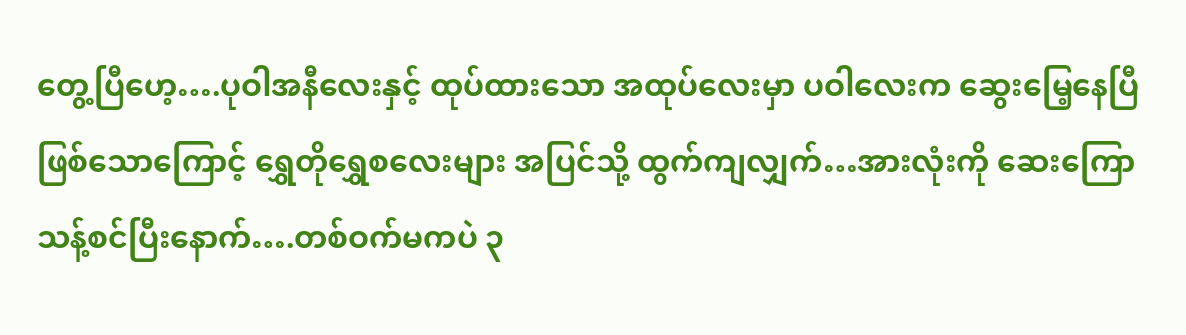တွေ့ပြီဟေ့….ပုဝါအနီလေးနှင့် ထုပ်ထားသော အထုပ်လေးမှာ ပဝါလေးက ဆွေးမြေ့နေပြီ ဖြစ်သောကြောင့် ရွှေတိုရွှေစလေးများ အပြင်သို့ ထွက်ကျလျှက်…အားလုံးကို ဆေးကြောသန့်စင်ပြီးနောက်….တစ်ဝက်မကပဲ ၃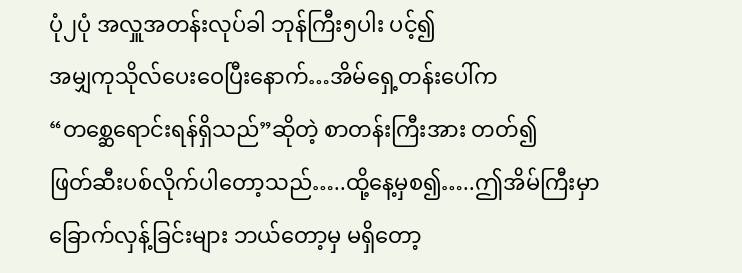ပုံ၂ပုံ အလှူအတန်းလုပ်ခါ ဘုန်ကြီး၅ပါး ပင့်၍
အမျှကုသိုလ်ပေးဝေပြီးနောက်…အိမ်ရှေ့တန်းပေါ်က
“တစ္ဆေရောင်းရန်ရှိသည်”ဆိုတဲ့ စာတန်းကြီးအား တတ်၍
ဖြတ်ဆီးပစ်လိုက်ပါတော့သည်…..ထို့နေ့မှစ၍…..ဤအိမ်ကြီးမှာ ခြောက်လှန့်ခြင်းများ ဘယ်တော့မှ မရှိတော့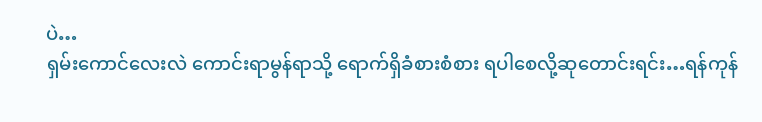ပဲ…
ရှမ်းကောင်လေးလဲ ကောင်းရာမွန်ရာသို့ ရောက်ရှိခံစားစံစား ရပါစေလို့ဆုတောင်းရင်း…ရန်ကုန်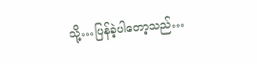သို့…ပြန်ခဲ့ပါတော့သည်…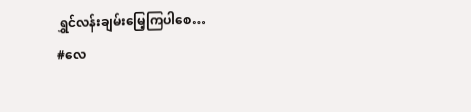ရွှင်လန်းချမ်းမြေ့ကြပါစေ…
#လေ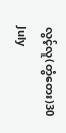လွင့်လူ(တွံတေး)30 July